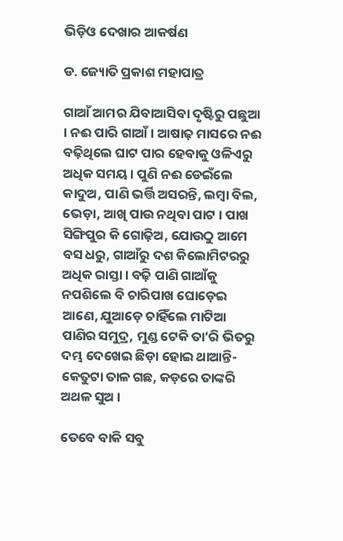ଭିଡ଼ିଓ ଦେଖାର ଆକର୍ଷଣ

ଡ. ଜ୍ୟୋତି ପ୍ରକାଶ ମହାପାତ୍ର

ଗାଆଁ ଆମର ଯିବାଆସିବା ଦୃଷ୍ଟିରୁ ପଛୁଆ । ନଈ ପାରି ଗାଆଁ । ଆଷାଢ଼ ମାସରେ ନଈ ବଢ଼ିଥିଲେ ଘାଟ ପାର ହେବାକୁ ଓଳିଏରୁ ଅଧିକ ସମୟ । ପୁଣି ନଈ ଡେଇଁଲେ କାଦୁଅ, ପାଣି ଭର୍ତ୍ତି ଅସରନ୍ତି, ଲମ୍ବା ବିଲ, ଭେଡ଼ା, ଆଖି ପାଉ ନଥିବା ପାଟ । ପାଖ ସିଙ୍ଗିପୁର କି ଗୋଢ଼ିଅ, ଯୋଉଠୁ ଆମେ ବସ ଧରୁ, ଗାଆଁରୁ ଦଶ କିଲୋମିଟରରୁ ଅଧିକ ରାସ୍ତା । ବଢ଼ି ପାଣି ଗାଆଁକୁ ନପଶିଲେ ବି ଚାରିପାଖ ଘୋଡ଼େଇ ଆଣେ, ଯୁଆଡ଼େ ଚାହିଁଲେ ମାଟିଆ ପାଣିର ସମୁଦ୍ର, ମୁଣ୍ଡ ଟେକି ତା’ରି ଭିତରୁ ଦମ୍ଭ ଦେଖେଇ ଛିଡ଼ା ହୋଇ ଥାଆନ୍ତି- କେତୁଟା ତାଳ ଗଛ, କଡ଼ରେ ତାଙ୍କରି ଅଥଳ ସୁଅ ।

ତେବେ ବାକି ସବୁ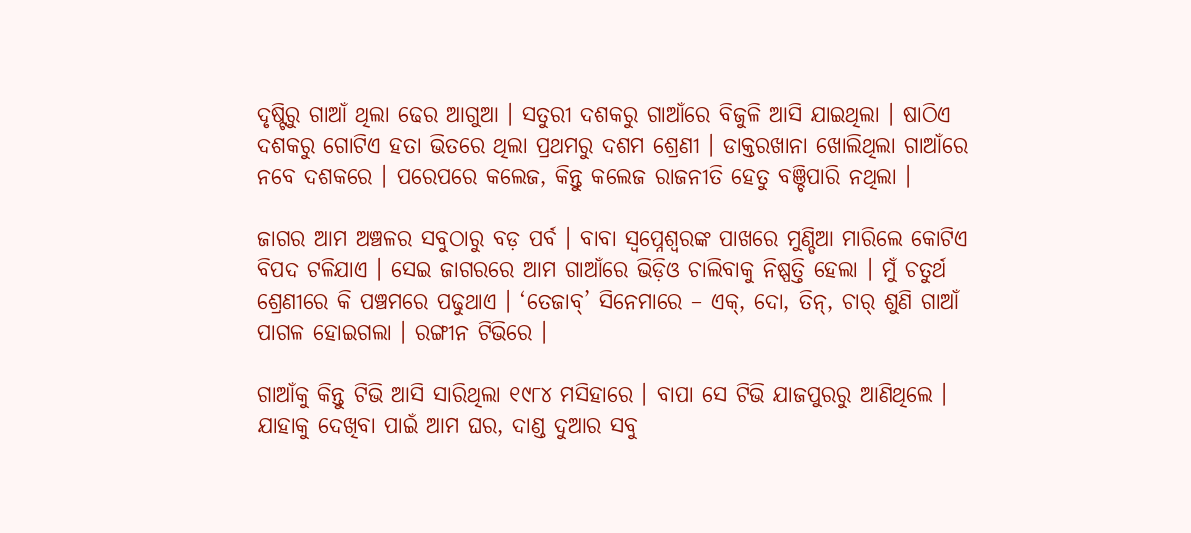ଦୃଷ୍ଟିରୁ ଗାଆଁ ଥିଲା ଢେର ଆଗୁଆ । ସତୁରୀ ଦଶକରୁ ଗାଆଁରେ ବିଜୁଳି ଆସି ଯାଇଥିଲା । ଷାଠିଏ ଦଶକରୁ ଗୋଟିଏ ହତା ଭିତରେ ଥିଲା ପ୍ରଥମରୁ ଦଶମ ଶ୍ରେଣୀ । ଡାକ୍ତରଖାନା ଖୋଲିଥିଲା ଗାଆଁରେ ନବେ ଦଶକରେ । ପରେପରେ କଲେଜ, କିନ୍ତୁ କଲେଜ ରାଜନୀତି ହେତୁ ବଞ୍ଚିପାରି ନଥିଲା ।

ଜାଗର ଆମ ଅଞ୍ଚଳର ସବୁଠାରୁ ବଡ଼ ପର୍ବ । ବାବା ସ୍ଵପ୍ନେଶ୍ଵରଙ୍କ ପାଖରେ ମୁଣ୍ଡିଆ ମାରିଲେ କୋଟିଏ ବିପଦ ଟଳିଯାଏ । ସେଇ ଜାଗରରେ ଆମ ଗାଆଁରେ ଭିଡ଼ିଓ ଚାଲିବାକୁ ନିଷ୍ପତ୍ତି ହେଲା । ମୁଁ ଚତୁର୍ଥ ଶ୍ରେଣୀରେ କି ପଞ୍ଚମରେ ପଢୁଥାଏ । ‘ତେଜାବ୍’ ସିନେମାରେ – ଏକ୍, ଦୋ, ତିନ୍, ଚାର୍ ଶୁଣି ଗାଆଁ ପାଗଳ ହୋଇଗଲା । ରଙ୍ଗୀନ ଟିଭିରେ ।

ଗାଆଁକୁ କିନ୍ତୁ ଟିଭି ଆସି ସାରିଥିଲା ୧୯୮୪ ମସିହାରେ । ବାପା ସେ ଟିଭି ଯାଜପୁରରୁ ଆଣିଥିଲେ । ଯାହାକୁ ଦେଖିବା ପାଇଁ ଆମ ଘର, ଦାଣ୍ଡ ଦୁଆର ସବୁ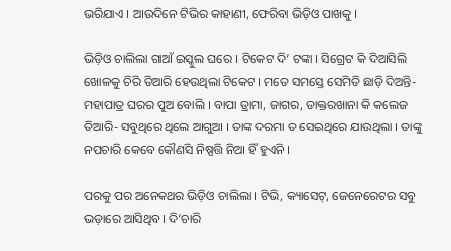ଭରିଯାଏ । ଆଉଦିନେ ଟିଭିର କାହାଣୀ, ଫେରିବା ଭିଡ଼ିଓ ପାଖକୁ ।

ଭିଡ଼ିଓ ଚାଲିଲା ଗାଆଁ ଇସ୍କୁଲ ଘରେ । ଟିକେଟ ଦି’ ଟଙ୍କା । ସିଗ୍ରେଟ କି ଦିଆସିଲି ଖୋଳକୁ ଚିରି ତିଆରି ହେଉଥିଲା ଟିକେଟ । ମତେ ସମସ୍ତେ ସେମିତି ଛାଡ଼ି ଦିଅନ୍ତି- ମହାପାତ୍ର ଘରର ପୁଅ ବୋଲି । ବାପା ଡ୍ରାମା, ଜାଗର, ଡାକ୍ତରଖାନା କି କଲେଜ ତିଆରି- ସବୁଥିରେ ଥିଲେ ଆଗୁଆ । ତାଙ୍କ ଦରମା ତ ସେଇଥିରେ ଯାଉଥିଲା । ତାଙ୍କୁ ନପଚାରି କେବେ କୌଣସି ନିଷ୍ପତ୍ତି ନିଆ ହିଁ ହୁଏନି ।

ପରକୁ ପର ଅନେକଥର ଭିଡ଼ିଓ ଚାଲିଲା । ଟିଭି, କ୍ୟାସେଟ୍, ଜେନେରେଟର ସବୁ ଭଡ଼ାରେ ଆସିଥିବ । ଦି’ଚାରି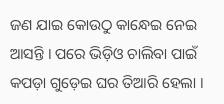ଜଣ ଯାଇ କୋଉଠୁ କାନ୍ଧେଇ ନେଇ ଆସନ୍ତି । ପରେ ଭିଡ଼ିଓ ଚାଲିବା ପାଇଁ କପଡ଼ା ଗୁଡ଼େଇ ଘର ତିଆରି ହେଲା ।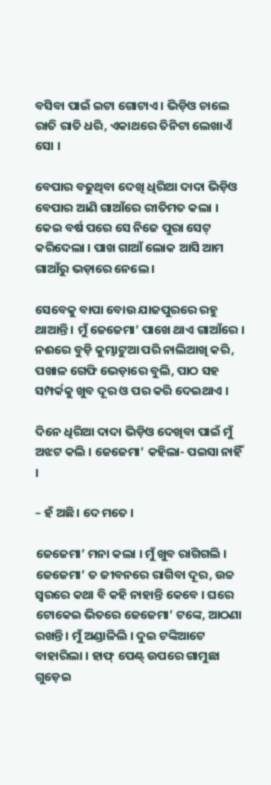ବସିବା ପାଇଁ ଇଟା ଗୋଟାଏ । ଭିଡ଼ିଓ ଚାଲେ ରାତି ରାତି ଧରି, ଏକାଥରେ ତିନିଟା ଲେଖାଏଁ ସୋ ।

ବେପାର ବଢୁଥିବା ଦେଖି ଧିରିଆ ଦାଦା ଭିଡ଼ିଓ ବେପାର ଆଣି ଗାଆଁରେ ରୀତିମତ କଲା । କେଇ ବର୍ଷ ପରେ ସେ ନିଜେ ପୁରା ସେଟ୍ କରିଦେଲା । ପାଖ ଗାଆଁ ଲୋକ ଆସି ଆମ ଗାଆଁରୁ ଭଡ଼ାରେ ନେଲେ ।

ସେବେକୁ ବାପା ବୋଉ ଯାଜପୁରରେ ରହୁ ଥାଆନ୍ତି । ମୁଁ ଜେଜେମା’ ପାଖେ ଥାଏ ଗାଆଁରେ । ନଈରେ ବୁଡ଼ି କୁମ୍ଭାଟୁଆ ପରି ନାଲିଆଖି କରି, ପଖାଳ ଗେଫି ଭେଡ଼ାରେ ବୁଲି, ପାଠ ସହ ସମ୍ପର୍କକୁ ଖୁବ ଦୂର ଓ ପର କରି ଦେଇଥାଏ ।

ଦିନେ ଧିରିଆ ଦାଦା ଭିଡ଼ିଓ ଦେଖିବା ପାଇଁ ମୁଁ ଅଝଟ କଲି । ଜେଜେମା’ କହିଲା- ପଇସା ନାହିଁ ।

– ହଁ ଅଛି। ଦେ ମତେ ।

ଜେଜେମା’ ମନା କଲା । ମୁଁ ଖୁବ ରାଗିଗଲି । ଜେଜେମା’ ତ ଜୀବନରେ ରାଗିବା ଦୂର, ଉଚ୍ଚ ସ୍ୱରରେ କଥା ବି କହି ନାହାନ୍ତି କେବେ । ଘରେ ଟୋକେଇ ଭିତରେ ଜେଜେମା’ ଟଙ୍କେ, ଆଠଣା ରଖନ୍ତି । ମୁଁ ଅଣ୍ଡାଳିଲି । ଦୁଇ ଟଙ୍କିଆଟେ ବାହାରିଲା । ହାଫ୍ ପେଣ୍ଟ୍ ଉପରେ ଗାମୁଛା ଗୁଡ଼େଇ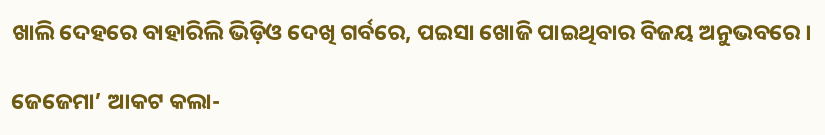ଖାଲି ଦେହରେ ବାହାରିଲି ଭିଡ଼ିଓ ଦେଖି ଗର୍ବରେ, ପଇସା ଖୋଜି ପାଇଥିବାର ବିଜୟ ଅନୁଭବରେ ।

ଜେଜେମା’ ଆକଟ କଲା-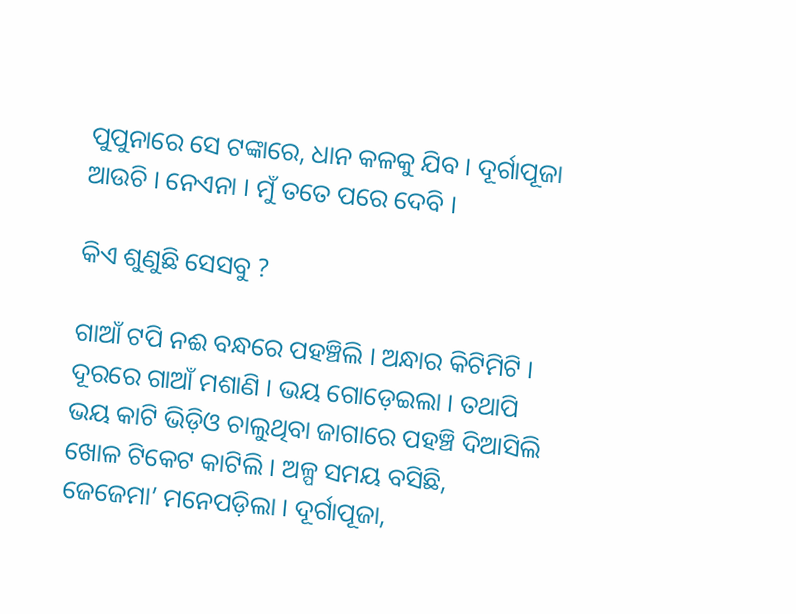ପୁପୁନାରେ ସେ ଟଙ୍କାରେ, ଧାନ କଳକୁ ଯିବ । ଦୂର୍ଗାପୂଜା ଆଉଚି । ନେଏନା । ମୁଁ ତତେ ପରେ ଦେବି ।

କିଏ ଶୁଣୁଛି ସେସବୁ ?

ଗାଆଁ ଟପି ନଈ ବନ୍ଧରେ ପହଞ୍ଚିଲି । ଅନ୍ଧାର କିଟିମିଟି । ଦୂରରେ ଗାଆଁ ମଶାଣି । ଭୟ ଗୋଡ଼େଇଲା । ତଥାପି ଭୟ କାଟି ଭିଡ଼ିଓ ଚାଲୁଥିବା ଜାଗାରେ ପହଞ୍ଚି ଦିଆସିଲି ଖୋଳ ଟିକେଟ କାଟିଲି । ଅଳ୍ପ ସମୟ ବସିଛି, ଜେଜେମା’ ମନେପଡ଼ିଲା । ଦୂର୍ଗାପୂଜା,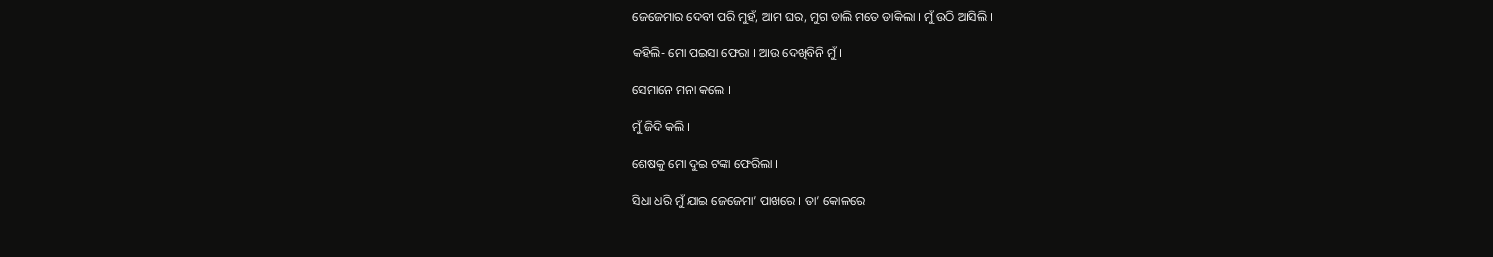ଜେଜେମାର ଦେବୀ ପରି ମୁହଁ, ଆମ ଘର, ମୁଗ ଡାଲି ମତେ ଡାକିଲା । ମୁଁ ଉଠି ଆସିଲି ।

କହିଲି- ମୋ ପଇସା ଫେରା । ଆଉ ଦେଖିବିନି ମୁଁ ।

ସେମାନେ ମନା କଲେ ।

ମୁଁ ଜିଦି କଲି ।

ଶେଷକୁ ମୋ ଦୁଇ ଟଙ୍କା ଫେରିଲା ।

ସିଧା ଧରି ମୁଁ ଯାଇ ଜେଜେମା’ ପାଖରେ । ତା’ କୋଳରେ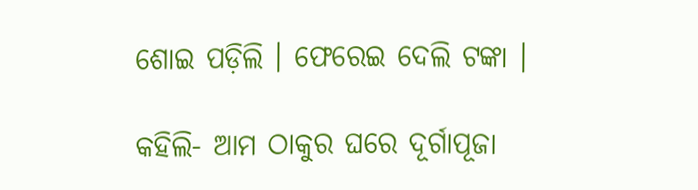ଶୋଇ ପଡ଼ିଲି । ଫେରେଇ ଦେଲି ଟଙ୍କା ।

କହିଲି- ଆମ ଠାକୁର ଘରେ ଦୂର୍ଗାପୂଜା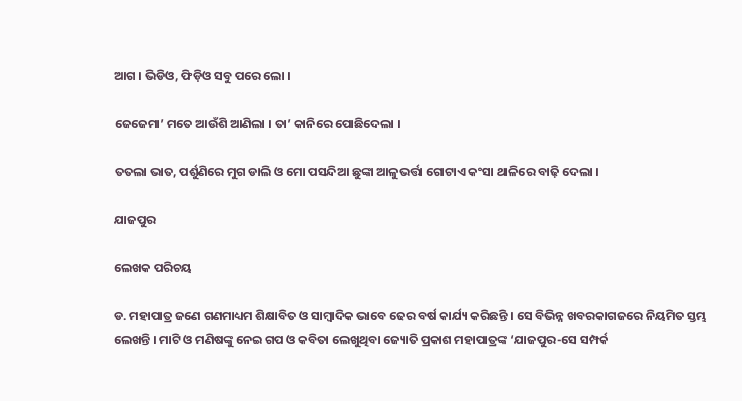ଆଗ । ଭିଡିଓ, ଫିଡ଼ିଓ ସବୁ ପରେ ଲୋ ।

ଜେଜେମା’ ମତେ ଆଉଁଶି ଆଣିଲା । ତା’ କାନିରେ ପୋଛିଦେଲା ।

ତତଲା ଭାତ, ପର୍ଶୁଣିରେ ମୁଗ ଡାଲି ଓ ମୋ ପସନ୍ଦିଆ ଛୁଙ୍କା ଆଳୁଭର୍ତ୍ତା ଗୋଟାଏ କଂସା ଥାଳିରେ ବାଢ଼ି ଦେଲା ।

ଯାଜପୁର

ଲେଖକ ପରିଚୟ

ଡ. ମହାପାତ୍ର ଜଣେ ଗଣମାଧ୍ୟମ ଶିକ୍ଷାବିତ ଓ ସାମ୍ବାଦିକ ଭାବେ ଢେର ବର୍ଷ କାର୍ଯ୍ୟ କରିଛନ୍ତି । ସେ ବିଭିନ୍ନ ଖବରକାଗଜରେ ନିୟମିତ ସ୍ତମ୍ଭ ଲେଖନ୍ତି । ମାଟି ଓ ମଣିଷଙ୍କୁ ନେଇ ଗପ ଓ କବିତା ଲେଖୁଥିବା ଜ୍ୟୋତି ପ୍ରକାଶ ମହାପାତ୍ରଙ୍କ ‘ଯାଜପୁର-ସେ ସମ୍ପର୍କ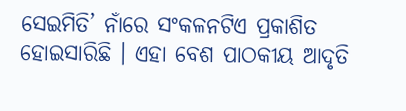ସେଇମିତି’ ନାଁରେ ସଂକଳନଟିଏ ପ୍ରକାଶିତ ହୋଇସାରିଛି । ଏହା ବେଶ ପାଠକୀୟ ଆଦୃତି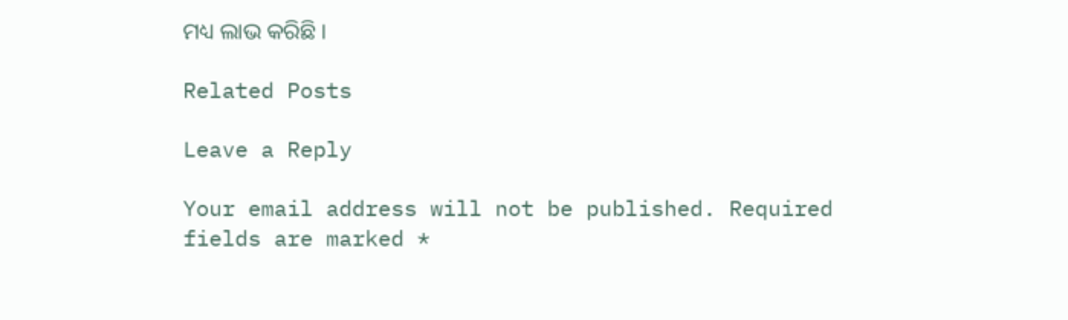ମଧ୍ୟ ଲାଭ କରିଛି ।

Related Posts

Leave a Reply

Your email address will not be published. Required fields are marked *